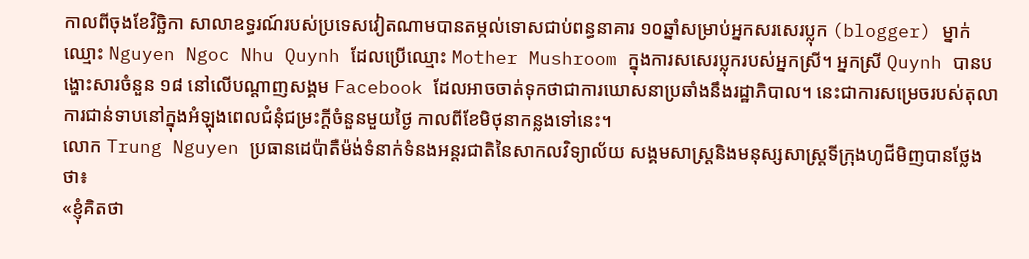កាលពីចុងខែវិច្ឆិកា សាលាឧទ្ធរណ៍របស់ប្រទេសវៀតណាមបានតម្កល់ទោសជាប់ពន្ធនាគារ ១០ឆ្នាំសម្រាប់អ្នកសរសេរប្លុក (blogger) ម្នាក់ ឈ្មោះ Nguyen Ngoc Nhu Quynh ដែលប្រើឈ្មោះ Mother Mushroom ក្នុងការសសេរប្លុករបស់អ្នកស្រី។ អ្នកស្រី Quynh បានបង្ហោះសារចំនួន ១៨ នៅលើបណ្តាញសង្គម Facebook ដែលអាចចាត់ទុកថាជាការឃោសនាប្រឆាំងនឹងរដ្ឋាភិបាល។ នេះជាការសម្រេចរបស់តុលាការជាន់ទាបនៅក្នុងអំឡុងពេលជំនុំជម្រះក្តីចំនួនមួយថ្ងៃ កាលពីខែមិថុនាកន្លងទៅនេះ។
លោក Trung Nguyen ប្រធានដេប៉ាតឺម៉ង់ទំនាក់ទំនងអន្តរជាតិនៃសាកលវិទ្យាល័យ សង្គមសាស្ត្រនិងមនុស្សសាស្ត្រទីក្រុងហូជីមិញបានថ្លែងថា៖
«ខ្ញុំគិតថា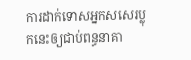ការដាក់ទោសអ្នកសសេរប្លុកនេះឲ្យជាប់ពន្ធនាគា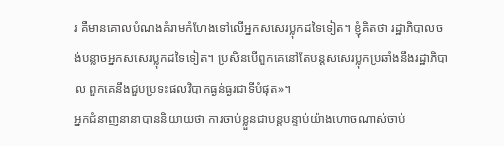រ គឺមានគោលបំណងគំរាមកំហែងទៅលើអ្នកសសេរប្លុកដទៃទៀត។ ខ្ញុំគិតថា រដ្ឋាភិបាលចង់បន្លាចអ្នកសសេរប្លុកដទៃទៀត។ ប្រសិនបើពួកគេនៅតែបន្តសសេរប្លុកប្រឆាំងនឹងរដ្ឋាភិបាល ពួកគេនឹងជួបប្រទះផលវិបាកធ្ងន់ធ្ងរជាទីបំផុត»។
អ្នកជំនាញនានាបាននិយាយថា ការចាប់ខ្លួនជាបន្តបន្ទាប់យ៉ាងហោចណាស់ចាប់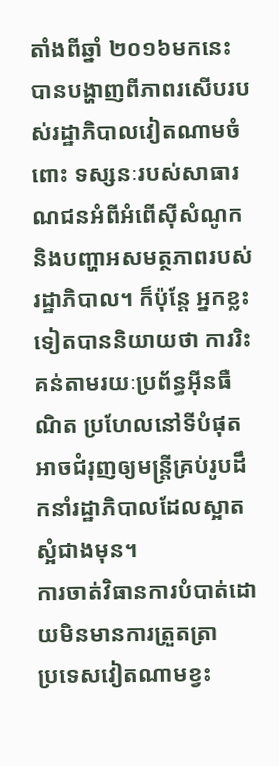តាំងពីឆ្នាំ ២០១៦មកនេះ បានបង្ហាញពីភាពរសើបរបស់រដ្ឋាភិបាលវៀតណាមចំពោះ ទស្សនៈរបស់សាធារណជនអំពីអំពើស៊ីសំណូក និងបញ្ហាអសមត្ថភាពរបស់រដ្ឋាភិបាល។ ក៏ប៉ុន្តែ អ្នកខ្លះទៀតបាននិយាយថា ការរិះគន់តាមរយៈប្រព័ន្ធអ៊ីនធឺណិត ប្រហែលនៅទីបំផុតអាចជំរុញឲ្យមន្ត្រីគ្រប់រូបដឹកនាំរដ្ឋាភិបាលដែលស្អាតស្អំជាងមុន។
ការចាត់វិធានការបំបាត់ដោយមិនមានការត្រួតត្រា
ប្រទេសវៀតណាមខ្វះ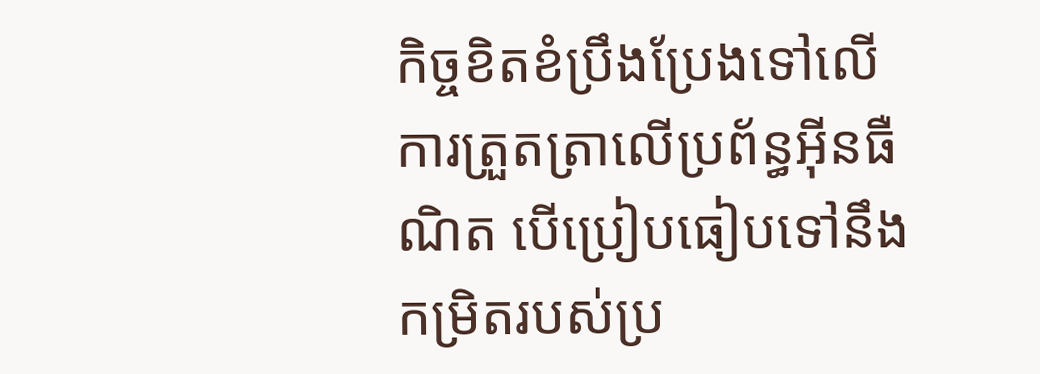កិច្ចខិតខំប្រឹងប្រែងទៅលើការត្រួតត្រាលើប្រព័ន្ធអ៊ីនធឺណិត បើប្រៀបធៀបទៅនឹងកម្រិតរបស់ប្រ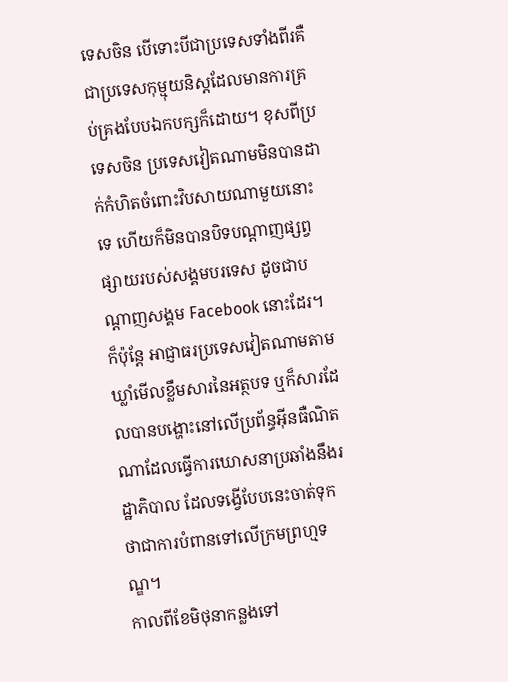ទេសចិន បើទោះបីជាប្រទេសទាំងពីរគឺជាប្រទេសកុម្មុយនិស្តដែលមានការគ្រប់គ្រងបែបឯកបក្សក៏ដោយ។ ខុសពីប្រទេសចិន ប្រទេសវៀតណាមមិនបានដាក់កំហិតចំពោះវិបសាយណាមួយនោះទេ ហើយក៏មិនបានបិទបណ្តាញផ្សព្វផ្សាយរបស់សង្គមបរទេស ដូចជាបណ្តាញសង្គម Facebook នោះដែរ។
ក៏ប៉ុន្តែ អាជ្ញាធរប្រទេសវៀតណាមតាមឃ្លាំមើលខ្លឹមសារនៃអត្ថបទ ឬក៏សារដែលបានបង្ហោះនៅលើប្រព័ន្ធអ៊ីនធឺណិតណាដែលធ្វើការឃោសនាប្រឆាំងនឹងរដ្ឋាភិបាល ដែលទង្វើបែបនេះចាត់ទុកថាជាការបំពានទៅលើក្រមព្រហ្មទណ្ឌ។
កាលពីខែមិថុនាកន្លងទៅ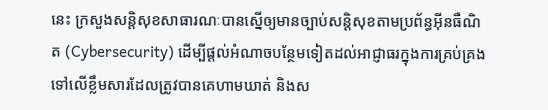នេះ ក្រសួងសន្តិសុខសាធារណៈបានស្នើឲ្យមានច្បាប់សន្តិសុខតាមប្រព័ន្ធអ៊ីនធឺណិត (Cybersecurity) ដើម្បីផ្តល់អំណាចបន្ថែមទៀតដល់អាជ្ញាធរក្នុងការគ្រប់គ្រងទៅលើខ្លឹមសារដែលត្រូវបានគេហាមឃាត់ និងស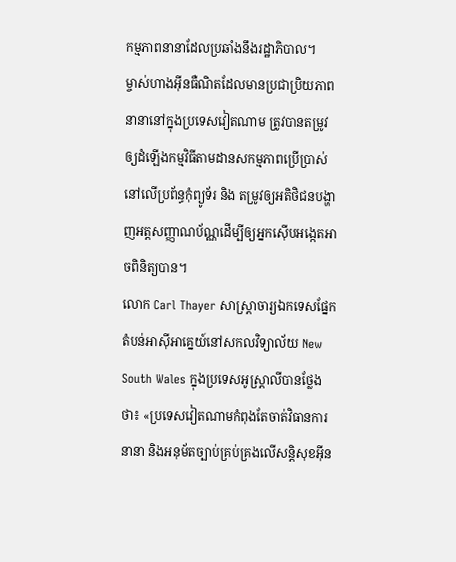កម្មភាពនានាដែលប្រឆាំងនឹងរដ្ឋាភិបាល។
ម្ចាស់ហាងអ៊ីនធឺណិតដែលមានប្រជាប្រិយភាពនានានៅក្នុងប្រទេសវៀតណាម ត្រូវបានតម្រូវឲ្យដំឡើងកម្មវិធីតាមដានសកម្មភាពប្រើប្រាស់នៅលើប្រព័ន្ធកុំព្យូទ័រ និង តម្រូវឲ្យអតិថិជនបង្ហាញអត្តសញ្ញាណប័ណ្ណដើម្បីឲ្យអ្នកស៊ើបអង្កេតអាចពិនិត្យបាន។
លោក Carl Thayer សាស្ត្រាចារ្យឯកទេសផ្នែកតំបន់អាស៊ីអាគ្នេយ៍នៅសកលវិទ្យាល័យ New South Wales ក្នុងប្រទេសអូស្ត្រាលីបានថ្លែងថា៖ «ប្រទេសវៀតណាមកំពុងតែចាត់វិធានការនានា និងអនុម័តច្បាប់គ្រប់គ្រងលើសន្តិសុខអ៊ីន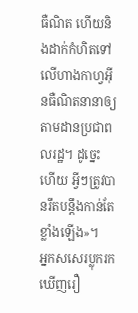ធឺណិត ហើយនិងដាក់កំហិតទៅលើហាងកាហ្វអ៊ីនធឺណិតនានាឲ្យតាមដានប្រជាពលរដ្ឋ។ ដូច្នេះហើយ អ្វីៗត្រូវបានរឹតបន្តឹងកាន់តែខ្លាំងឡើង»។
អ្នកសសេរប្លុករកឃើញរឿ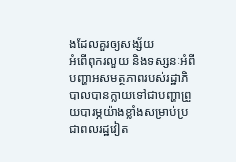ងដែលគួរឲ្យសង្ស័យ
អំពើពុករលួយ និងទស្សនៈអំពីបញ្ហាអសមត្ថភាពរបស់រដ្ឋាភិបាលបានក្លាយទៅជាបញ្ហាព្រួយបារម្ភយ៉ាងខ្លាំងសម្រាប់ប្រជាពលរដ្ឋវៀត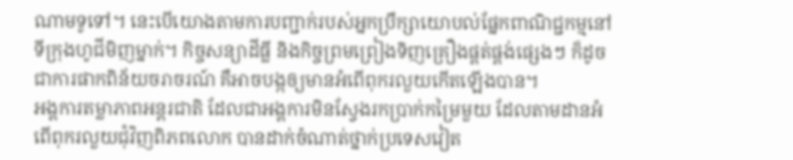ណាមទូទៅ។ នេះបើយោងតាមការបញ្ជាក់របស់អ្នកប្រឹក្សាយោបល់ផ្នែកពាណិជ្ជកម្មនៅទីក្រុងហូជីមិញម្នាក់។ កិច្ចសន្យាដីធ្លី និងកិច្ចព្រមព្រៀងទិញគ្រឿងផ្គត់ផ្គង់ផ្សេងៗ ក៏ដូចជាការផាកពិន័យចរាចរណ៍ គឺអាចបង្កឲ្យមានអំពើពុករលួយកើតឡើងបាន។
អង្គការតម្លាភាពអន្តរជាតិ ដែលជាអង្គការមិនស្វែងរកប្រាក់កម្រៃមួយ ដែលតាមដានអំពើពុករលួយជុំវិញពិភពលោក បានដាក់ចំណាត់ថ្នាក់ប្រទេសវៀត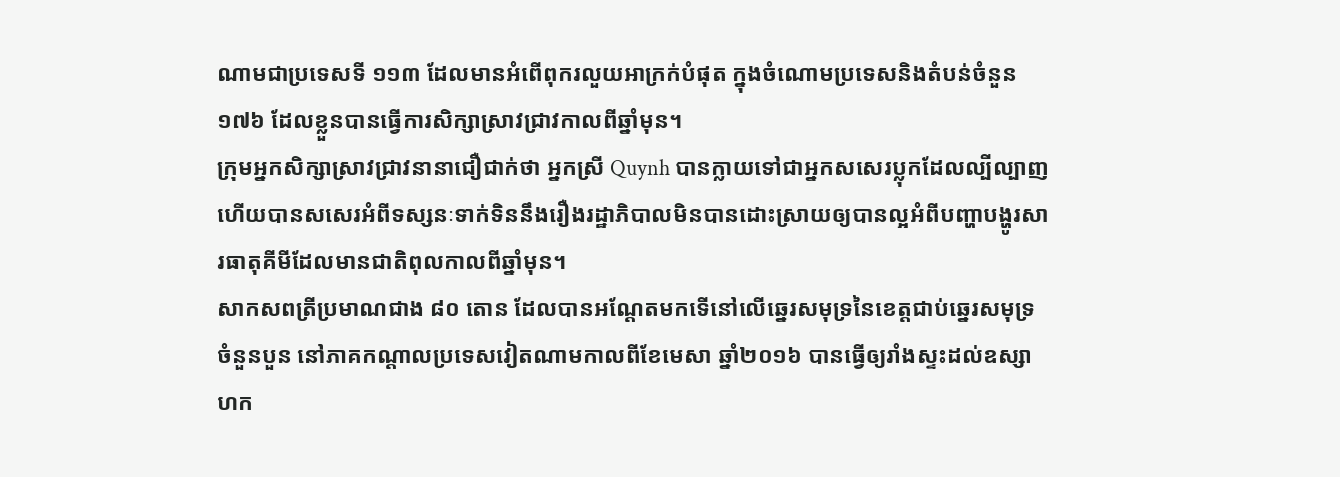ណាមជាប្រទេសទី ១១៣ ដែលមានអំពើពុករលួយអាក្រក់បំផុត ក្នុងចំណោមប្រទេសនិងតំបន់ចំនួន ១៧៦ ដែលខ្លួនបានធ្វើការសិក្សាស្រាវជ្រាវកាលពីឆ្នាំមុន។
ក្រុមអ្នកសិក្សាស្រាវជ្រាវនានាជឿជាក់ថា អ្នកស្រី Quynh បានក្លាយទៅជាអ្នកសសេរប្លុកដែលល្បីល្បាញ ហើយបានសសេរអំពីទស្សនៈទាក់ទិននឹងរឿងរដ្ឋាភិបាលមិនបានដោះស្រាយឲ្យបានល្អអំពីបញ្ហាបង្ហូរសារធាតុគីមីដែលមានជាតិពុលកាលពីឆ្នាំមុន។
សាកសពត្រីប្រមាណជាង ៨០ តោន ដែលបានអណ្តែតមកទើនៅលើឆ្នេរសមុទ្រនៃខេត្តជាប់ឆ្នេរសមុទ្រចំនួនបួន នៅភាគកណ្តាលប្រទេសវៀតណាមកាលពីខែមេសា ឆ្នាំ២០១៦ បានធ្វើឲ្យរាំងស្ទះដល់ឧស្សាហក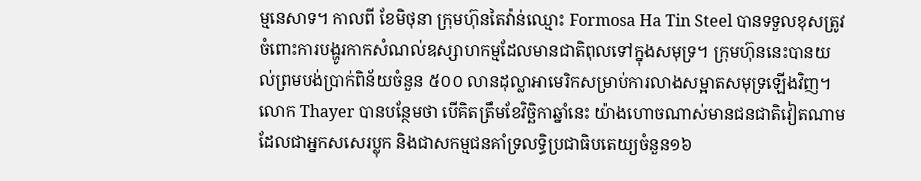ម្មនេសាទ។ កាលពី ខែមិថុនា ក្រុមហ៊ុនតៃវ៉ាន់ឈ្មោះ Formosa Ha Tin Steel បានទទួលខុសត្រូវចំពោះការបង្ហូរកាកសំណល់ឧស្សាហកម្មដែលមានជាតិពុលទៅក្នុងសមុទ្រ។ ក្រុមហ៊ុននេះបានយល់ព្រមបង់ប្រាក់ពិន័យចំនួន ៥០០ លានដុល្លាអាមេរិកសម្រាប់ការលាងសម្អាតសមុទ្រឡើងវិញ។
លោក Thayer បានបន្ថែមថា បើគិតត្រឹមខែវិច្ឆិកាឆ្នាំនេះ យ៉ាងហោចណាស់មានជនជាតិវៀតណាម ដែលជាអ្នកសសេរប្លុក និងជាសកម្មជនគាំទ្រលទ្ធិប្រជាធិបតេយ្យចំនួន១៦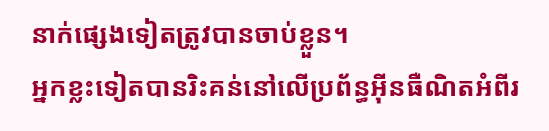នាក់ផ្សេងទៀតត្រូវបានចាប់ខ្លួន។
អ្នកខ្លះទៀតបានរិះគន់នៅលើប្រព័ន្ធអ៊ីនធឺណិតអំពីរ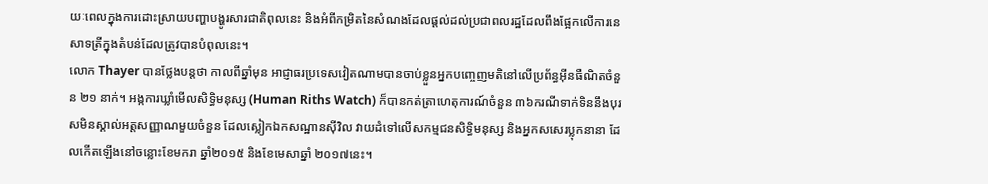យៈពេលក្នុងការដោះស្រាយបញ្ហាបង្ហូរសារជាតិពុលនេះ និងអំពីកម្រិតនៃសំណងដែលផ្តល់ដល់ប្រជាពលរដ្ឋដែលពឹងផ្អែកលើការនេសាទត្រីក្នុងតំបន់ដែលត្រូវបានបំពុលនេះ។
លោក Thayer បានថ្លែងបន្តថា កាលពីឆ្នាំមុន អាជ្ញាធរប្រទេសវៀតណាមបានចាប់ខ្លួនអ្នកបញ្ចេញមតិនៅលើប្រព័ន្ធអ៊ីនធឺណិតចំនួន ២១ នាក់។ អង្កការឃ្លាំមើលសិទ្ធិមនុស្ស (Human Riths Watch) ក៏បានកត់ត្រាហេតុការណ៍ចំនួន ៣៦ករណីទាក់ទិននឹងបុរសមិនស្គាល់អត្តសញ្ញាណមួយចំនួន ដែលស្លៀកឯកសណ្ឋានស៊ីវិល វាយដំទៅលើសកម្មជនសិទ្ធិមនុស្ស និងអ្នកសសេរប្លុកនានា ដែលកើតឡើងនៅចន្លោះខែមករា ឆ្នាំ២០១៥ និងខែមេសាឆ្នាំ ២០១៧នេះ។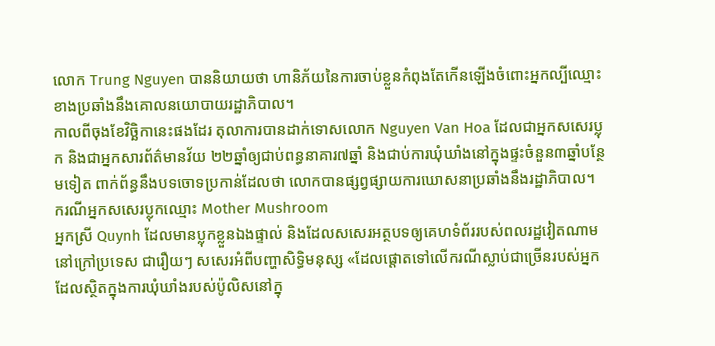លោក Trung Nguyen បាននិយាយថា ហានិភ័យនៃការចាប់ខ្លួនកំពុងតែកើនឡើងចំពោះអ្នកល្បីឈ្មោះខាងប្រឆាំងនឹងគោលនយោបាយរដ្ឋាភិបាល។
កាលពីចុងខែវិច្ឆិកានេះផងដែរ តុលាការបានដាក់ទោសលោក Nguyen Van Hoa ដែលជាអ្នកសសេរប្លុក និងជាអ្នកសារព័ត៌មានវ័យ ២២ឆ្នាំឲ្យជាប់ពន្ធនាគារ៧ឆ្នាំ និងជាប់ការឃុំឃាំងនៅក្នុងផ្ទះចំនួន៣ឆ្នាំបន្ថែមទៀត ពាក់ព័ន្ធនឹងបទចោទប្រកាន់ដែលថា លោកបានផ្សព្វផ្សាយការឃោសនាប្រឆាំងនឹងរដ្ឋាភិបាល។
ករណីអ្នកសសេរប្លុកឈ្មោះ Mother Mushroom
អ្នកស្រី Quynh ដែលមានប្លុកខ្លួនឯងផ្ទាល់ និងដែលសសេរអត្ថបទឲ្យគេហទំព័ររបស់ពលរដ្ឋវៀតណាមនៅក្រៅប្រទេស ជារឿយៗ សសេរអំពីបញ្ហាសិទ្ធិមនុស្ស «ដែលផ្តោតទៅលើករណីស្លាប់ជាច្រើនរបស់អ្នកដែលស្ថិតក្នុងការឃុំឃាំងរបស់ប៉ូលិសនៅក្នុ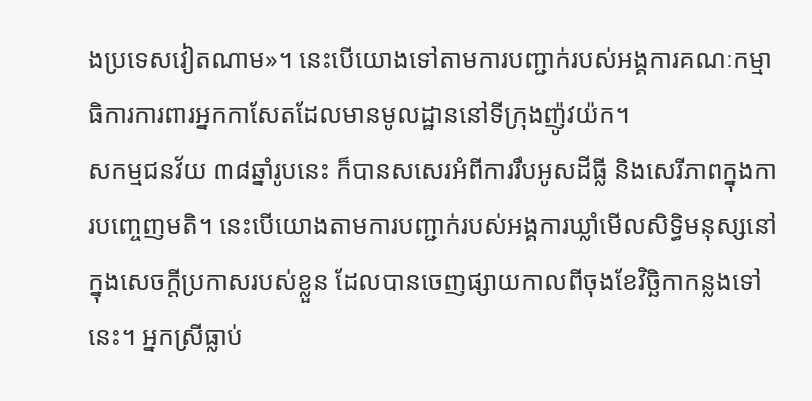ងប្រទេសវៀតណាម»។ នេះបើយោងទៅតាមការបញ្ជាក់របស់អង្គការគណៈកម្មាធិការការពារអ្នកកាសែតដែលមានមូលដ្ឋាននៅទីក្រុងញ៉ូវយ៉ក។
សកម្មជនវ័យ ៣៨ឆ្នាំរូបនេះ ក៏បានសសេរអំពីការរឹបអូសដីធ្លី និងសេរីភាពក្នុងការបញ្ចេញមតិ។ នេះបើយោងតាមការបញ្ជាក់របស់អង្គការឃ្លាំមើលសិទ្ធិមនុស្សនៅក្នុងសេចក្តីប្រកាសរបស់ខ្លួន ដែលបានចេញផ្សាយកាលពីចុងខែវិច្ឆិកាកន្លងទៅនេះ។ អ្នកស្រីធ្លាប់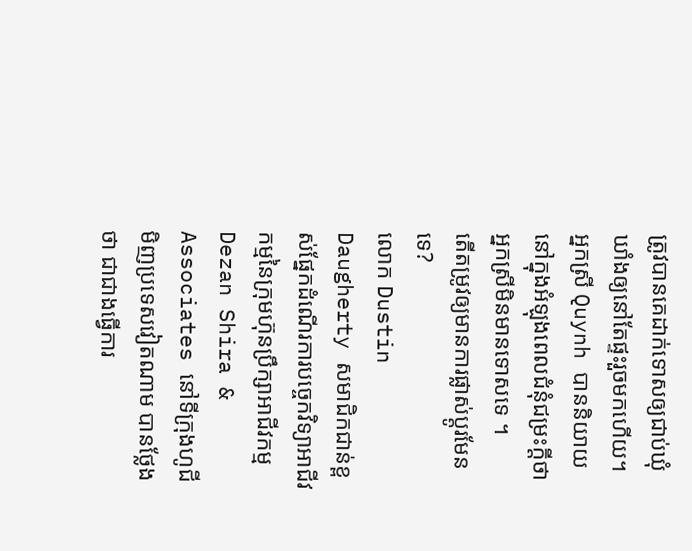ត្រូវបានគេដាក់ទោសឲ្យជាប់ឃុំឃាំងឲ្យនៅតែផ្ទះរួចមកហើយ។
អ្នកស្រី Quynh បាននិយាយនៅក្នុងអំឡុងពេលជំនុំជម្រះក្តីថា អ្នកស្រីមិនមានទោសទេ ។
តើតម្រូវឲ្យមានការផ្លាស់ប្តូរមែនទេ?
លោក Dustin Daugherty សមាជិកជាន់ខ្ពស់ផ្នែកដំណើរការបច្ចេកវិទ្យាអាជីវកម្មនៃក្រុមហ៊ុនប្រឹក្សាអាជីវកម្ម Dezan Shira & Associates នៅទីក្រុងហូជីមិញប្រទេសវៀតណាម បានថ្លែងថា ជាជាងធ្វើការ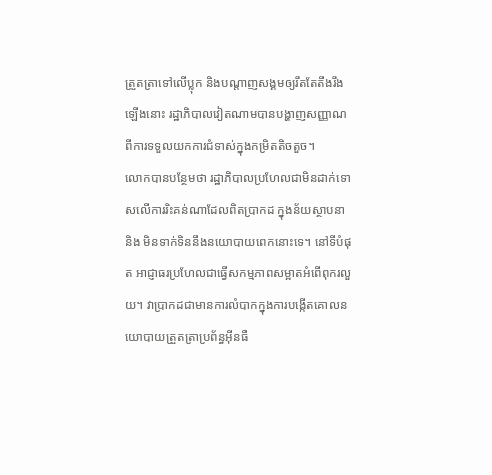ត្រួតត្រាទៅលើប្លុក និងបណ្តាញសង្គមឲ្យរឹតតែតឹងរឹងឡើងនោះ រដ្ឋាភិបាលវៀតណាមបានបង្ហាញសញ្ញាណពីការទទួលយកការជំទាស់ក្នុងកម្រិតតិចតួច។
លោកបានបន្ថែមថា រដ្ឋាភិបាលប្រហែលជាមិនដាក់ទោសលើការរិះគន់ណាដែលពិតប្រាកដ ក្នុងន័យស្ថាបនា និង មិនទាក់ទិននឹងនយោបាយពេកនោះទេ។ នៅទីបំផុត អាជ្ញាធរប្រហែលជាធ្វើសកម្មភាពសម្អាតអំពើពុករលួយ។ វាប្រាកដជាមានការលំបាកក្នុងការបង្កើតគោលនយោបាយត្រួតត្រាប្រព័ន្ធអ៊ីនធឺ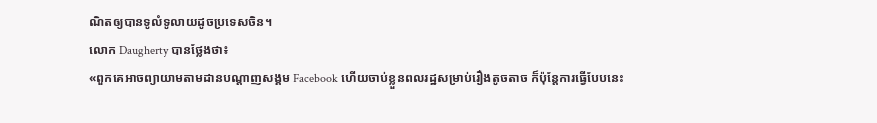ណិតឲ្យបានទូលំទូលាយដូចប្រទេសចិន។
លោក Daugherty បានថ្លែងថា៖
«ពួកគេអាចព្យាយាមតាមដានបណ្តាញសង្គម Facebook ហើយចាប់ខ្លួនពលរដ្ឋសម្រាប់រឿងតូចតាច ក៏ប៉ុន្តែការធ្វើបែបនេះ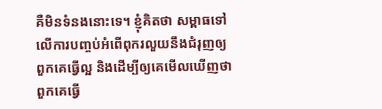គឺមិនទំនងនោះទេ។ ខ្ញុំគិតថា សម្ពាធទៅលើការបញ្ចប់អំពើពុករលួយនឹងជំរុញឲ្យពួកគេធ្វើល្អ និងដើម្បីឲ្យគេមើលឃើញថាពួកគេធ្វើ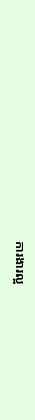ការងារល្អ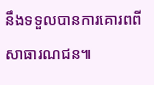នឹងទទួលបានការគោរពពីសាធារណជន៕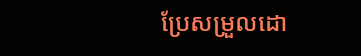ប្រែសម្រួលដោ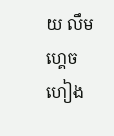យ លឹម ហ្គេចហៀង